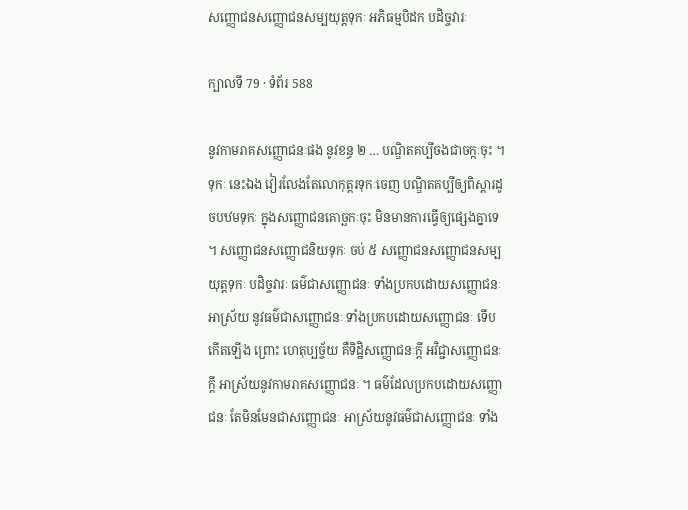សញ្ញេាជនសញ្ញេាជនសម្បយុត្តទុកៈ អភិធម្មបិដក បដិច្ចវារៈ

ក្បាលទី 79 · ទំព័រ 588

នូវកាមរាគសញ្ញោជនៈផង នូវខន្ធ ២ … បណ្ឌិតគប្បីចងជាចក្កៈចុះ ។ ទុកៈ នេះឯង វៀរលែងតែលោកុត្តរទុកៈចេញ បណ្ឌិតគប្បីឲ្យពិស្តារដូចបឋមទុកៈ ក្នុងសញ្ញោជនគោច្ឆកៈចុះ មិនមានការធ្វើឲ្យផ្សេងគ្នាទេ ។ សញ្ញោជនសញ្ញោជនិយទុកៈ ចប់ ៥ សញ្ញោជនសញ្ញោជនសម្បយុត្តទុកៈ បដិច្ចវារៈ ធម៌ជាសញ្ញោជនៈ ទាំងប្រកបដោយសញ្ញោជនៈ អាស្រ័យ នូវធម៌ជាសញ្ញោជនៈ ទាំងប្រកបដោយសញ្ញោជនៈ ទើបកើតឡើង ព្រោះ ហេតុប្បច្ច័យ គឺទិដ្ឋិសញ្ញោជនៈក្តី អវិជ្ជាសញ្ញោជនៈក្តី អាស្រ័យនូវកាមរាគសញ្ញោជនៈ ។ ធម៌ដែលប្រកបដោយសញ្ញោជនៈ តែមិនមែនជាសញ្ញោជនៈ អាស្រ័យនូវធម៌ជាសញ្ញោជនៈ ទាំង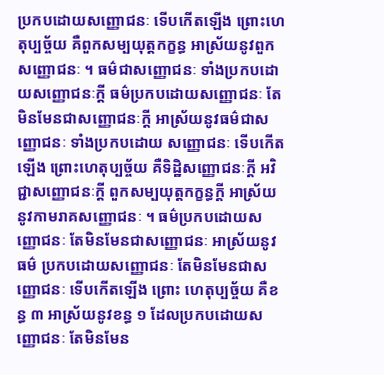ប្រកបដោយសញ្ញោជនៈ ទើបកើតឡើង ព្រោះហេតុប្បច្ច័យ គឺពួកសម្បយុត្តកក្ខន្ធ អាស្រ័យនូវពួកសញ្ញោជនៈ ។ ធម៌ជាសញ្ញោជនៈ ទាំងប្រកបដោយសញ្ញោជនៈក្តី ធម៌ប្រកបដោយសញ្ញោជនៈ តែមិនមែនជាសញ្ញោជនៈក្តី អាស្រ័យនូវធម៌ជាសញ្ញោជនៈ ទាំងប្រកបដោយ សញ្ញោជនៈ ទើបកើតឡើង ព្រោះហេតុប្បច្ច័យ គឺទិដ្ឋិសញ្ញោជនៈក្តី អវិជ្ជាសញ្ញោជនៈក្តី ពួកសម្បយុត្តកក្ខន្ធក្តី អាស្រ័យនូវកាមរាគសញ្ញោជនៈ ។ ធម៌ប្រកបដោយសញ្ញោជនៈ តែមិនមែនជាសញ្ញោជនៈ អាស្រ័យនូវធម៌ ប្រកបដោយសញ្ញោជនៈ តែមិនមែនជាសញ្ញោជនៈ ទើបកើតឡើង ព្រោះ ហេតុប្បច្ច័យ គឺខន្ធ ៣ អាស្រ័យនូវខន្ធ ១ ដែលប្រកបដោយសញ្ញោជនៈ តែមិនមែន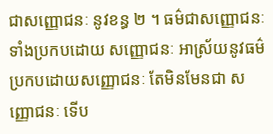ជាសញ្ញោជនៈ នូវខន្ធ ២ ។ ធម៌ជាសញ្ញោជនៈ ទាំងប្រកបដោយ សញ្ញោជនៈ អាស្រ័យនូវធម៌ប្រកបដោយសញ្ញោជនៈ តែមិនមែនជា សញ្ញោជនៈ ទើប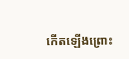កើតឡើងព្រោះ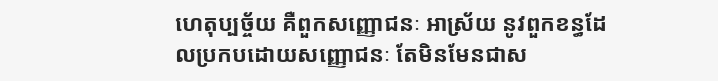ហេតុប្បច្ច័យ គឺពួកសញ្ញោជនៈ អាស្រ័យ នូវពួកខន្ធដែលប្រកបដោយសញ្ញោជនៈ តែមិនមែនជាស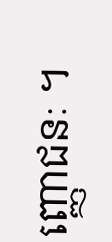ញ្ញោជនៈ ។